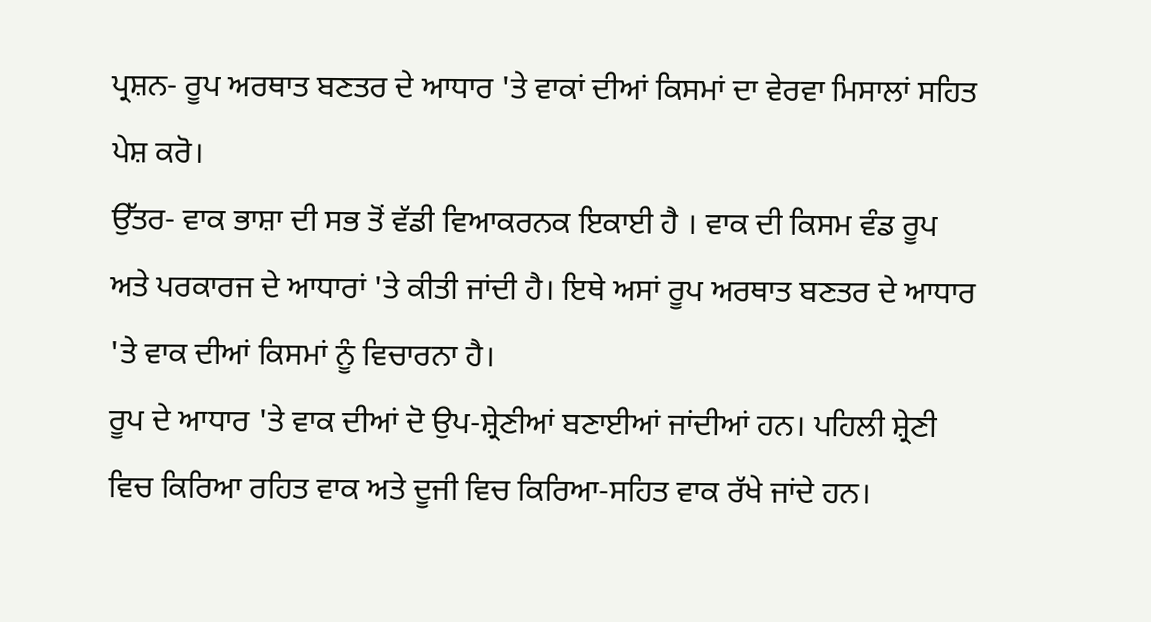ਪ੍ਰਸ਼ਨ- ਰੂਪ ਅਰਥਾਤ ਬਣਤਰ ਦੇ ਆਧਾਰ 'ਤੇ ਵਾਕਾਂ ਦੀਆਂ ਕਿਸਮਾਂ ਦਾ ਵੇਰਵਾ ਮਿਸਾਲਾਂ ਸਹਿਤ ਪੇਸ਼ ਕਰੋ।
ਉੱਤਰ- ਵਾਕ ਭਾਸ਼ਾ ਦੀ ਸਭ ਤੋਂ ਵੱਡੀ ਵਿਆਕਰਨਕ ਇਕਾਈ ਹੈ । ਵਾਕ ਦੀ ਕਿਸਮ ਵੰਡ ਰੂਪ ਅਤੇ ਪਰਕਾਰਜ ਦੇ ਆਧਾਰਾਂ 'ਤੇ ਕੀਤੀ ਜਾਂਦੀ ਹੈ। ਇਥੇ ਅਸਾਂ ਰੂਪ ਅਰਥਾਤ ਬਣਤਰ ਦੇ ਆਧਾਰ 'ਤੇ ਵਾਕ ਦੀਆਂ ਕਿਸਮਾਂ ਨੂੰ ਵਿਚਾਰਨਾ ਹੈ।
ਰੂਪ ਦੇ ਆਧਾਰ 'ਤੇ ਵਾਕ ਦੀਆਂ ਦੋ ਉਪ-ਸ਼੍ਰੇਣੀਆਂ ਬਣਾਈਆਂ ਜਾਂਦੀਆਂ ਹਨ। ਪਹਿਲੀ ਸ਼੍ਰੇਣੀ ਵਿਚ ਕਿਰਿਆ ਰਹਿਤ ਵਾਕ ਅਤੇ ਦੂਜੀ ਵਿਚ ਕਿਰਿਆ-ਸਹਿਤ ਵਾਕ ਰੱਖੇ ਜਾਂਦੇ ਹਨ।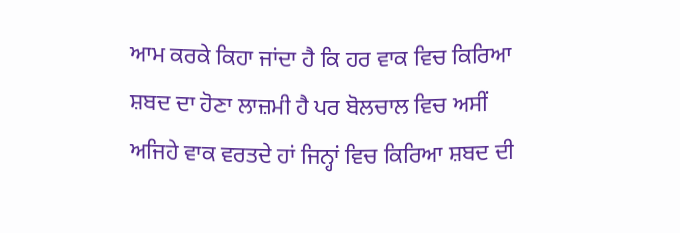ਆਮ ਕਰਕੇ ਕਿਹਾ ਜਾਂਦਾ ਹੈ ਕਿ ਹਰ ਵਾਕ ਵਿਚ ਕਿਰਿਆ ਸ਼ਬਦ ਦਾ ਹੋਣਾ ਲਾਜ਼ਮੀ ਹੈ ਪਰ ਬੋਲਚਾਲ ਵਿਚ ਅਸੀਂ ਅਜਿਹੇ ਵਾਕ ਵਰਤਦੇ ਹਾਂ ਜਿਨ੍ਹਾਂ ਵਿਚ ਕਿਰਿਆ ਸ਼ਬਦ ਦੀ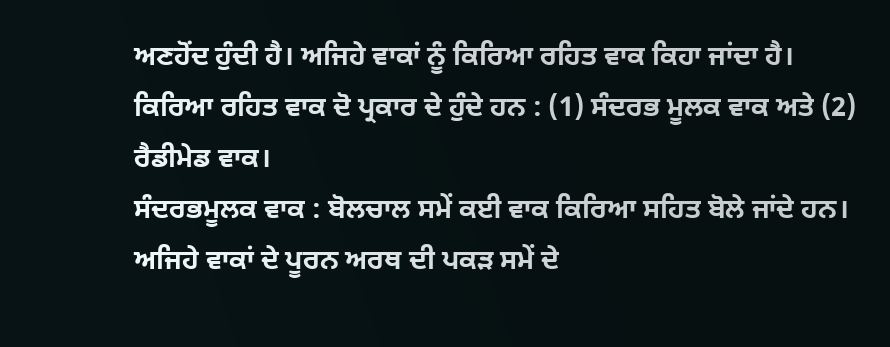ਅਣਹੋਂਦ ਹੁੰਦੀ ਹੈ। ਅਜਿਹੇ ਵਾਕਾਂ ਨੂੰ ਕਿਰਿਆ ਰਹਿਤ ਵਾਕ ਕਿਹਾ ਜਾਂਦਾ ਹੈ। ਕਿਰਿਆ ਰਹਿਤ ਵਾਕ ਦੋ ਪ੍ਰਕਾਰ ਦੇ ਹੁੰਦੇ ਹਨ : (1) ਸੰਦਰਭ ਮੂਲਕ ਵਾਕ ਅਤੇ (2) ਰੈਡੀਮੇਡ ਵਾਕ।
ਸੰਦਰਭਮੂਲਕ ਵਾਕ : ਬੋਲਚਾਲ ਸਮੇਂ ਕਈ ਵਾਕ ਕਿਰਿਆ ਸਹਿਤ ਬੋਲੇ ਜਾਂਦੇ ਹਨ। ਅਜਿਹੇ ਵਾਕਾਂ ਦੇ ਪੂਰਨ ਅਰਥ ਦੀ ਪਕੜ ਸਮੇਂ ਦੇ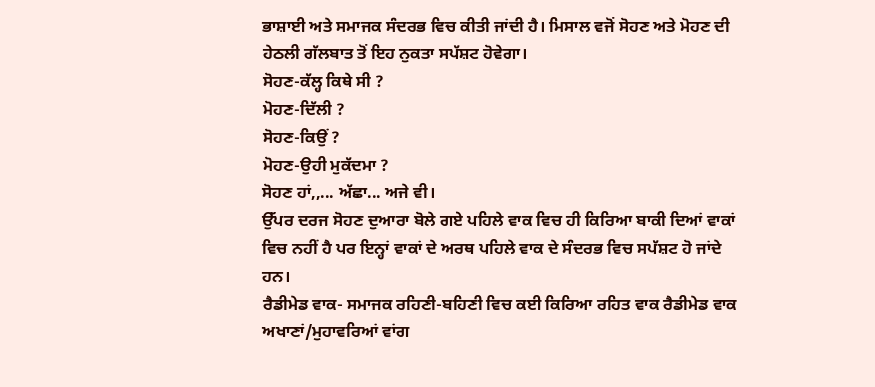ਭਾਸ਼ਾਈ ਅਤੇ ਸਮਾਜਕ ਸੰਦਰਭ ਵਿਚ ਕੀਤੀ ਜਾਂਦੀ ਹੈ। ਮਿਸਾਲ ਵਜੋਂ ਸੋਹਣ ਅਤੇ ਮੋਹਣ ਦੀ ਹੇਠਲੀ ਗੱਲਬਾਤ ਤੋਂ ਇਹ ਨੁਕਤਾ ਸਪੱਸ਼ਟ ਹੋਵੇਗਾ।
ਸੋਹਣ-ਕੱਲ੍ਹ ਕਿਥੇ ਸੀ ?
ਮੋਹਣ-ਦਿੱਲੀ ?
ਸੋਹਣ-ਕਿਉਂ ?
ਮੋਹਣ-ਉਹੀ ਮੁਕੱਦਮਾ ?
ਸੋਹਣ ਹਾਂ,,... ਅੱਛਾ... ਅਜੇ ਵੀ।
ਉੱਪਰ ਦਰਜ ਸੋਹਣ ਦੁਆਰਾ ਬੋਲੇ ਗਏ ਪਹਿਲੇ ਵਾਕ ਵਿਚ ਹੀ ਕਿਰਿਆ ਬਾਕੀ ਦਿਆਂ ਵਾਕਾਂ ਵਿਚ ਨਹੀਂ ਹੈ ਪਰ ਇਨ੍ਹਾਂ ਵਾਕਾਂ ਦੇ ਅਰਥ ਪਹਿਲੇ ਵਾਕ ਦੇ ਸੰਦਰਭ ਵਿਚ ਸਪੱਸ਼ਟ ਹੋ ਜਾਂਦੇ ਹਨ।
ਰੈਡੀਮੇਡ ਵਾਕ- ਸਮਾਜਕ ਰਹਿਣੀ-ਬਹਿਣੀ ਵਿਚ ਕਈ ਕਿਰਿਆ ਰਹਿਤ ਵਾਕ ਰੈਡੀਮੇਡ ਵਾਕ ਅਖਾਣਾਂ/ਮੁਹਾਵਰਿਆਂ ਵਾਂਗ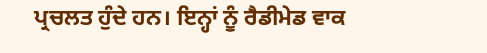ਪ੍ਰਚਲਤ ਹੁੰਦੇ ਹਨ। ਇਨ੍ਹਾਂ ਨੂੰ ਰੈਡੀਮੇਡ ਵਾਕ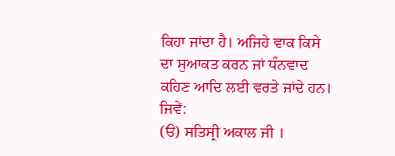ਕਿਹਾ ਜਾਂਦਾ ਹੈ। ਅਜਿਹੇ ਵਾਕ ਕਿਸੇ ਦਾ ਸੁਆਕਤ ਕਰਨ ਜਾਂ ਧੰਨਵਾਦ ਕਹਿਣ ਆਦਿ ਲਈ ਵਰਤੇ ਜਾਂਦੇ ਹਨ। ਜਿਵੇਂ:
(ੳ) ਸਤਿਸ੍ਰੀ ਅਕਾਲ ਜੀ ।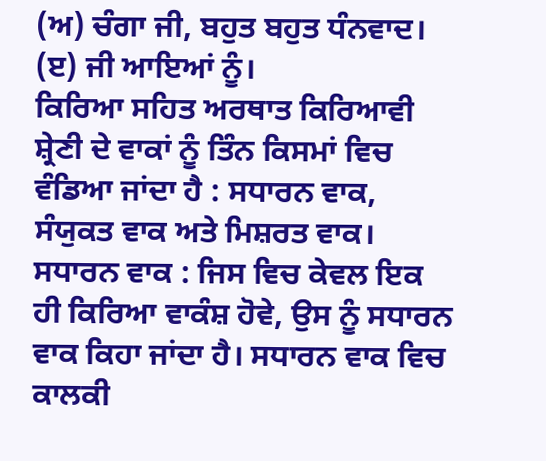(ਅ) ਚੰਗਾ ਜੀ, ਬਹੁਤ ਬਹੁਤ ਧੰਨਵਾਦ।
(ੲ) ਜੀ ਆਇਆਂ ਨੂੰ।
ਕਿਰਿਆ ਸਹਿਤ ਅਰਥਾਤ ਕਿਰਿਆਵੀ ਸ਼੍ਰੇਣੀ ਦੇ ਵਾਕਾਂ ਨੂੰ ਤਿੰਨ ਕਿਸਮਾਂ ਵਿਚ ਵੰਡਿਆ ਜਾਂਦਾ ਹੈ : ਸਧਾਰਨ ਵਾਕ, ਸੰਯੁਕਤ ਵਾਕ ਅਤੇ ਮਿਸ਼ਰਤ ਵਾਕ।
ਸਧਾਰਨ ਵਾਕ : ਜਿਸ ਵਿਚ ਕੇਵਲ ਇਕ ਹੀ ਕਿਰਿਆ ਵਾਕੰਸ਼ ਹੋਵੇ, ਉਸ ਨੂੰ ਸਧਾਰਨ ਵਾਕ ਕਿਹਾ ਜਾਂਦਾ ਹੈ। ਸਧਾਰਨ ਵਾਕ ਵਿਚ ਕਾਲਕੀ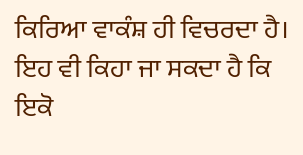ਕਿਰਿਆ ਵਾਕੰਸ਼ ਹੀ ਵਿਚਰਦਾ ਹੈ। ਇਹ ਵੀ ਕਿਹਾ ਜਾ ਸਕਦਾ ਹੈ ਕਿ ਇਕੋ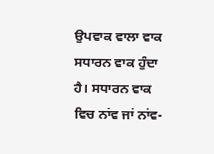ਉਪਵਾਕ ਵਾਲਾ ਵਾਕ ਸਧਾਰਨ ਵਾਕ ਹੁੰਦਾ ਹੈ। ਸਧਾਰਨ ਵਾਕ ਵਿਚ ਨਾਂਵ ਜਾਂ ਨਾਂਵ-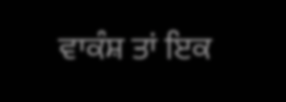ਵਾਕੰਸ਼ ਤਾਂ ਇਕ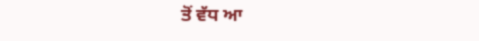ਤੋਂ ਵੱਧ ਆ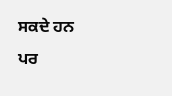ਸਕਦੇ ਹਨ ਪਰ